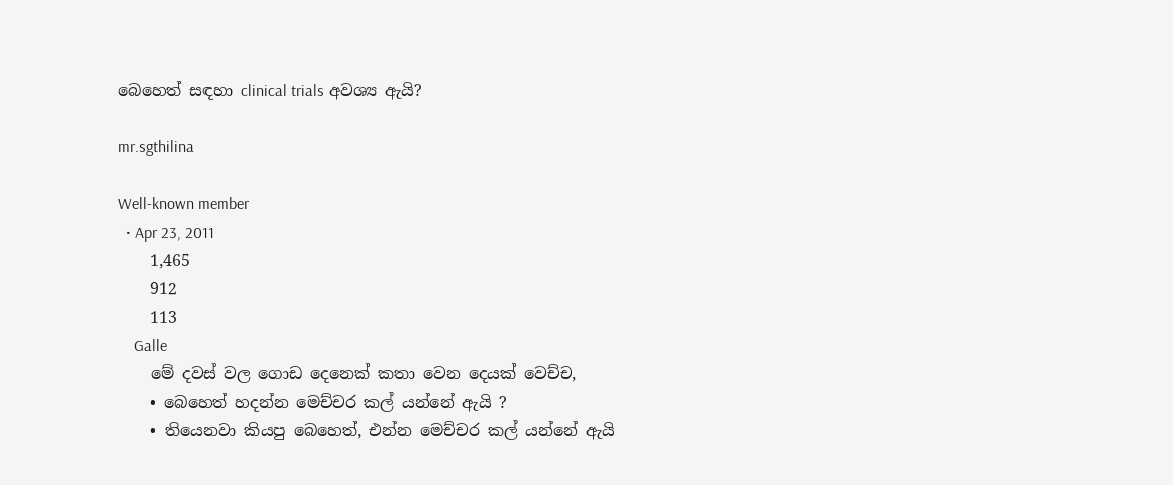බෙහෙත් සඳහා clinical trials අවශ්‍ය ඇයි?

mr.sgthilina

Well-known member
  • Apr 23, 2011
    1,465
    912
    113
    Galle
    මේ දවස් වල ගොඩ දෙනෙක් කතා වෙන දෙයක් වෙච්ච,
    • බෙහෙත් හදන්න මෙච්චර කල් යන්නේ ඇයි ?
    • තියෙනවා කියපු බෙහෙත්, එන්න මෙච්චර කල් යන්නේ ඇයි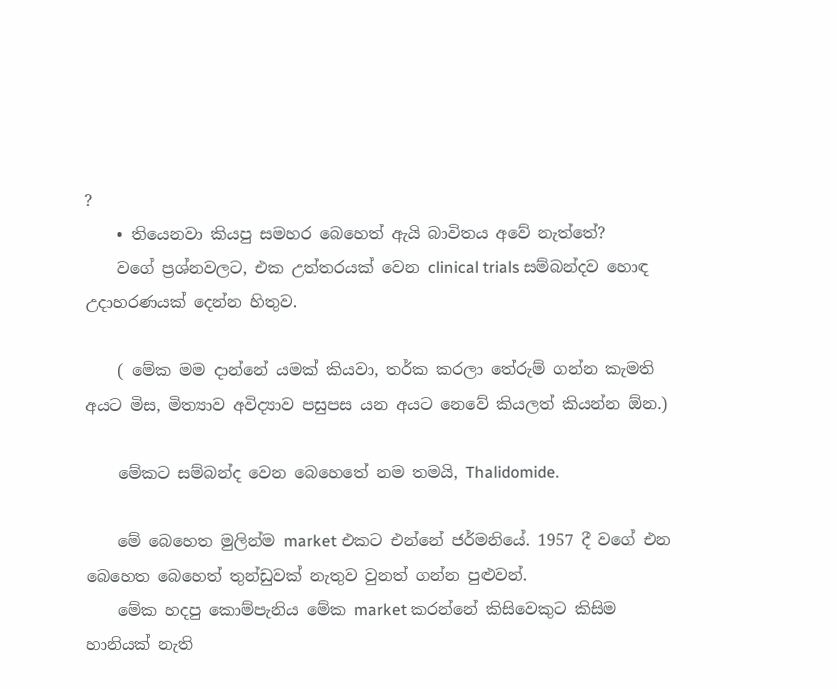?
    • තියෙනවා කියපු සමහර බෙහෙත් ඇයි බාවිතය අවේ නැත්තේ?
    වගේ ප්‍රශ්නවලට, එක උත්තරයක් වෙන clinical trials සම්බන්දව හොඳ උදාහරණයක් දෙන්න හිතුව.

    ( මේක මම දාන්නේ යමක් කියවා, තර්ක කරලා තේරුම් ගන්න කැමති අයට මිස, මිත්‍යාව අවිද්‍යාව පසුපස යන අයට නෙවේ කියලත් කියන්න ඕන.)

    මේකට සම්බන්ද වෙන බෙහෙතේ නම තමයි, Thalidomide.

    මේ බෙහෙත මුලින්ම market එකට එන්නේ ජර්මනියේ. 1957 දී වගේ එන බෙහෙත බෙහෙත් තුන්ඩුවක් නැතුව වුනත් ගන්න පුළුවන්.
    මේක හදපු කොම්පැනිය මේක market කරන්නේ කිසිවෙකුට කිසිම හානියක් නැති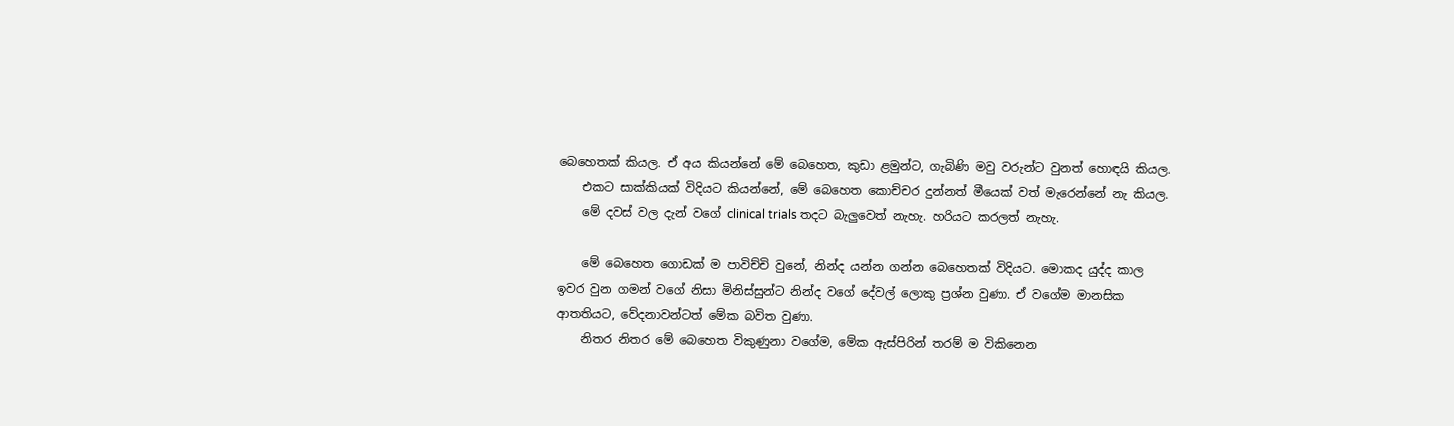බෙහෙතක් කියල. ඒ අය කියන්නේ මේ බෙහෙත, කුඩා ළමුන්ට, ගැබිණි මවු වරුන්ට වුනත් හොඳයි කියල.
    එකට සාක්කියක් විදියට කියන්නේ, මේ බෙහෙත කොච්චර දුන්නත් මීයෙක් වත් මැරෙන්නේ නැ කියල.
    මේ දවස් වල දැන් වගේ clinical trials තදට බැලුවෙත් නැහැ. හරියට කරලත් නැහැ.

    මේ බෙහෙත ගොඩක් ම පාවිච්චි වුනේ, නින්ද යන්න ගන්න බෙහෙතක් විදියට. මොකද යුද්ද කාල ඉවර වුන ගමන් වගේ නිසා මිනිස්සුන්ට නින්ද වගේ දේවල් ලොකු ප්‍රශ්න වුණා. ඒ වගේම මානසික ආතතියට, වේදනාවන්ටත් මේක බවිත වුණා.
    නිතර නිතර මේ බෙහෙත විකුණුනා වගේම, මේක ඇස්පිරින් තරම් ම විකිනෙන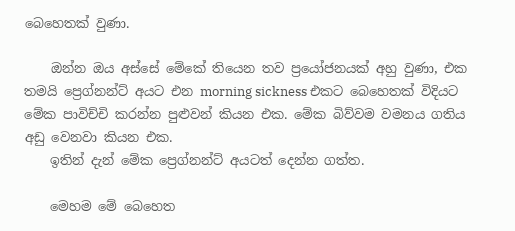බෙහෙතක් වුණා.

    ඔන්න ඔය අස්සේ මේකේ තියෙන තව ප්‍රයෝජනයක් අහු වුණා, එක තමයි ප්‍රෙග්නන්ට් අයට එන morning sickness එකට බෙහෙතක් විදියට මේක පාවිච්චි කරන්න පුළුවන් කියන එක. මේක බිව්වම වමනය ගතිය අඩු වෙනවා කියන එක.
    ඉතින් දැන් මේක ප්‍රෙග්නන්ට් අයටත් දෙන්න ගත්ත.

    මෙහම මේ බෙහෙත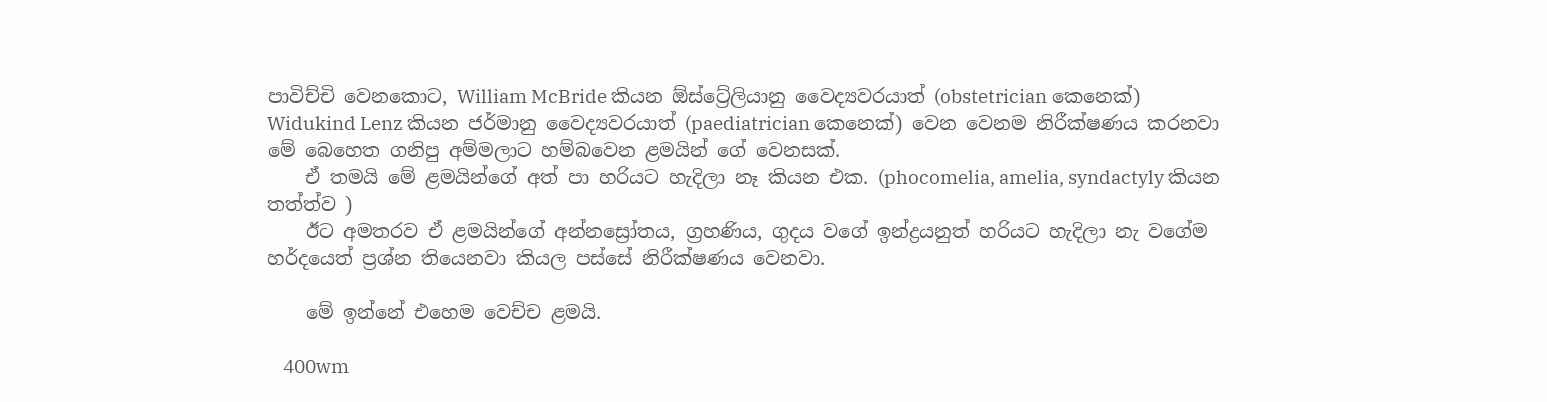පාවිච්චි වෙනකොට, William McBride කියන ඕස්ට්‍රේලියානු වෛද්‍යවරයාත් (obstetrician කෙනෙක්) Widukind Lenz කියන ජර්මානු වෛද්‍යවරයාත් (paediatrician කෙනෙක්) වෙන වෙනම නිරීක්ෂණය කරනවා මේ බෙහෙත ගනිපු අම්මලාට හම්බවෙන ළමයින් ගේ වෙනසක්.
    ඒ තමයි මේ ළමයින්ගේ අත් පා හරියට හැදිලා නෑ කියන එක. (phocomelia, amelia, syndactyly කියන තත්ත්ව )
    ඊට අමතරව ඒ ළමයින්ගේ අන්නස්‍රෝතය, ග්‍රහණිය, ගුදය වගේ ඉන්ද්‍රයනුත් හරියට හැදිලා නැ වගේම හර්දයෙත් ප්‍රශ්න තියෙනවා කියල පස්සේ නිරීක්ෂණය වෙනවා.

    මේ ඉන්නේ එහෙම වෙච්ච ළමයි.

    400wm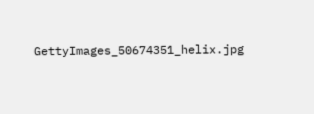GettyImages_50674351_helix.jpg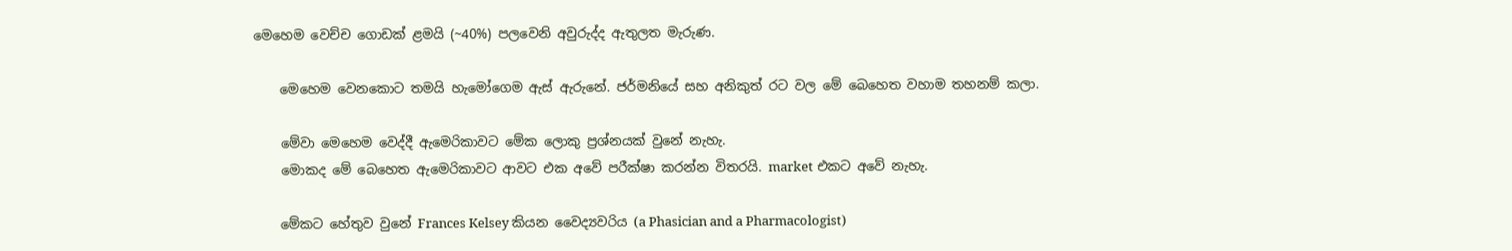මෙහෙම වෙච්ච ගොඩක් ළමයි (~40%) පලවෙනි අවුරුද්ද ඇතුලත මැරුණ.

    මෙහෙම වෙනකොට තමයි හැමෝගෙම ඇස් ඇරුනේ. ජර්මනියේ සහ අනිකුත් රට වල මේ බෙහෙත වහාම තහනම් කලා.

    මේවා මෙහෙම වෙද්දී ඇමෙරිකාවට මේක ලොකු ප්‍රශ්නයක් වුනේ නැහැ.
    මොකද මේ බෙහෙත ඇමෙරිකාවට ආවට එක අවේ පරීක්ෂා කරන්න විතරයි. market එකට අවේ නැහැ.

    මේකට හේතුව වුනේ Frances Kelsey කියන වෛද්‍යවරිය (a Phasician and a Pharmacologist)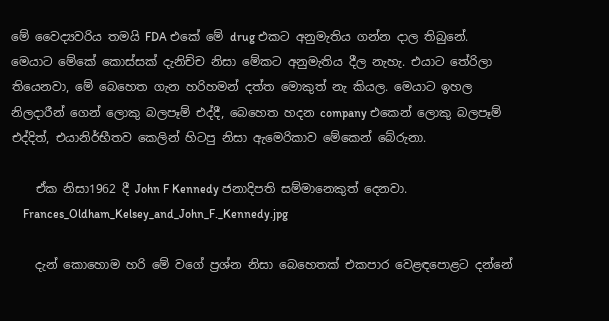මේ වෛද්‍යවරිය තමයි FDA එකේ මේ drug එකට අනුමැතිය ගන්න දාල තිබුනේ. මෙයාට මේකේ කොස්සක් දැනිච්ච නිසා මේකට අනුමැතිය දීල නැහැ. එයාට තේරිලා තියෙනවා, මේ බෙහෙත ගැන හරිහමන් දත්ත මොකුත් නැ කියල. මෙයාට ඉහල නිලදාරීන් ගෙන් ලොකු බලපෑම් එද්දී, බෙහෙත හදන company එකෙන් ලොකු බලපෑම් එද්දිත්, එයානිර්භීතව කෙලින් හිටපු නිසා ඇමෙරිකාව මේකෙන් බේරුනා.

    ඒක නිසා1962 දී John F Kennedy ජනාදිපති සම්මානෙකුත් දෙනවා.
    Frances_Oldham_Kelsey_and_John_F._Kennedy.jpg

    දැන් කොහොම හරි මේ වගේ ප්‍රශ්න නිසා බෙහෙතක් එකපාර වෙළඳපොළට දන්නේ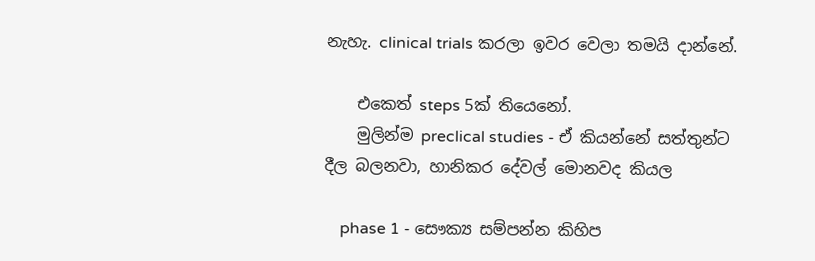නැහැ. clinical trials කරලා ඉවර වෙලා තමයි දාන්නේ.

    එකෙත් steps 5ක් තියෙනෝ.
    මුලින්ම preclical studies - ඒ කියන්නේ සත්තුන්ට දීල බලනවා, හානිකර දේවල් මොනවද කියල

    phase 1 - සෞක්‍ය සම්පන්න කිහිප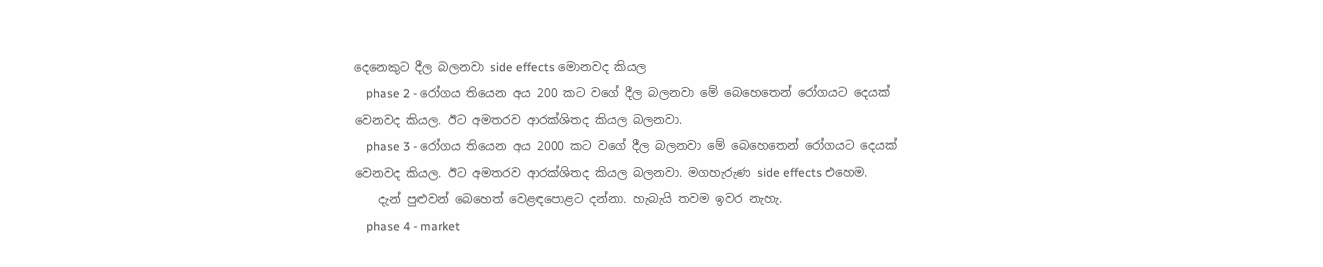දෙනෙකුට දීල බලනවා side effects මොනවද කියල
    phase 2 - රෝගය තියෙන අය 200 කට වගේ දීල බලනවා මේ බෙහෙතෙන් රෝගයට දෙයක් වෙනවද කියල. ඊට අමතරව ආරක්ශිතද කියල බලනවා.
    phase 3 - රෝගය තියෙන අය 2000 කට වගේ දීල බලනවා මේ බෙහෙතෙන් රෝගයට දෙයක් වෙනවද කියල. ඊට අමතරව ආරක්ශිතද කියල බලනවා. මගහැරුණ side effects එහෙම.
    දැන් පුළුවන් බෙහෙත් වෙළඳපොළට දන්නා. හැබැයි තවම ඉවර නැහැ.
    phase 4 - market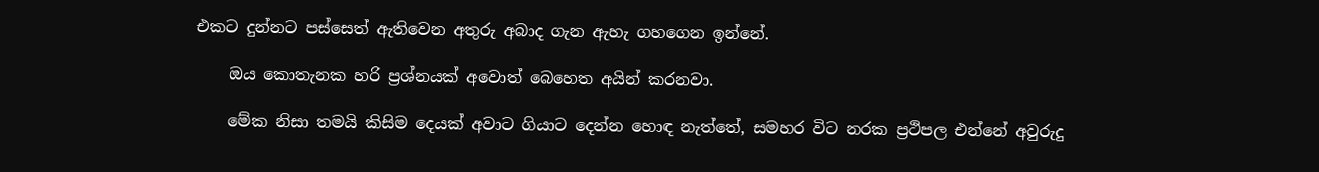එකට දුන්නට පස්සෙත් ඇතිවෙන අතුරු අබාද ගැන ඇහැ ගහගෙන ඉන්නේ.

    ඔය කොතැනක හරි ප්‍රශ්නයක් අවොත් බෙහෙත අයින් කරනවා.

    මේක නිසා තමයි කිසිම දෙයක් අවාට ගියාට දෙන්න හොඳ නැත්තේ, සමහර විට නරක ප්‍රථිපල එන්නේ අවුරුදු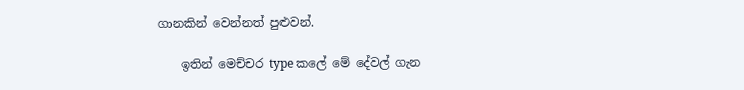ගානකින් වෙන්නත් පුළුවන්.

    ඉතින් මෙච්චර type කලේ මේ දේවල් ගැන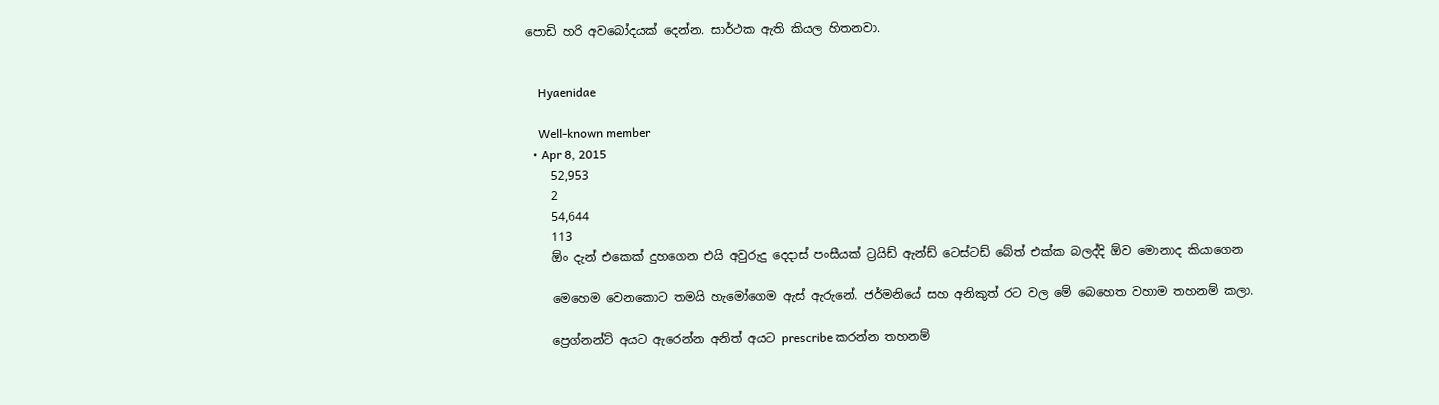පොඩි හරි අවබෝදයක් දෙන්න. සාර්ථක ඇති කියල හිතනවා.


    Hyaenidae

    Well-known member
  • Apr 8, 2015
    52,953
    2
    54,644
    113
    ඕං දැන් එකෙක් දුහගෙන එයි අවුරුදු දෙදාස් පංසීයක් ට්‍රයිඩ් ඇන්ඩ් ටෙස්ටඩ් බේත් එක්ක බලද්දි ඕව මොනාද කියාගෙන

    මෙහෙම වෙනකොට තමයි හැමෝගෙම ඇස් ඇරුනේ. ජර්මනියේ සහ අනිකුත් රට වල මේ බෙහෙත වහාම තහනම් කලා.

    ප්‍රෙග්නන්ට් අයට ඇරෙන්න අනිත් අයට prescribe කරන්න තහනම්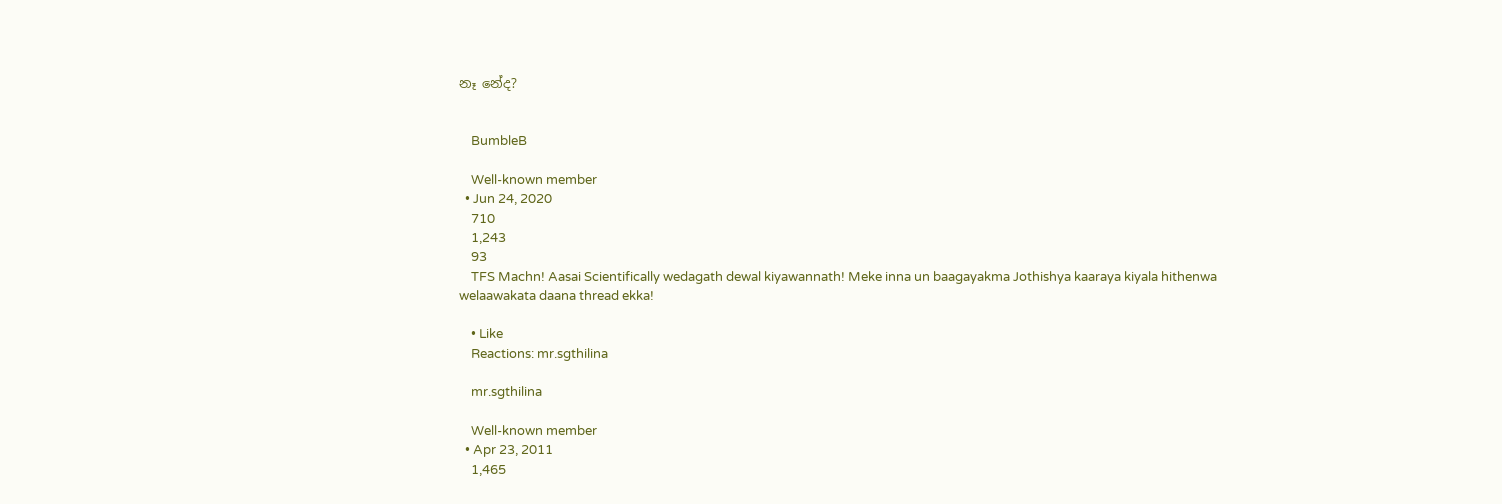නෑ නේද?


    BumbleB

    Well-known member
  • Jun 24, 2020
    710
    1,243
    93
    TFS Machn! Aasai Scientifically wedagath dewal kiyawannath! Meke inna un baagayakma Jothishya kaaraya kiyala hithenwa welaawakata daana thread ekka!

    • Like
    Reactions: mr.sgthilina

    mr.sgthilina

    Well-known member
  • Apr 23, 2011
    1,465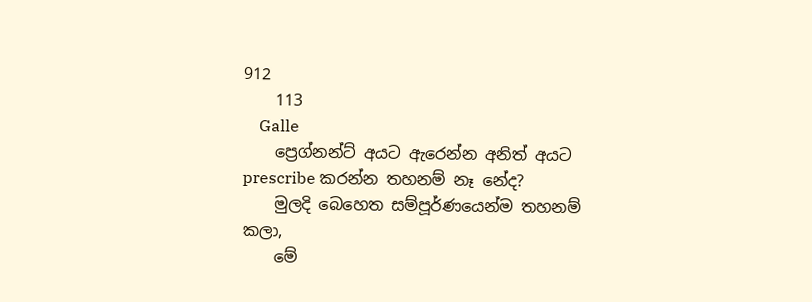912
    113
    Galle
    ප්‍රෙග්නන්ට් අයට ඇරෙන්න අනිත් අයට prescribe කරන්න තහනම් නෑ නේද?
    මුලදි බෙහෙත සම්පූර්ණයෙන්ම තහනම් කලා,
    මේ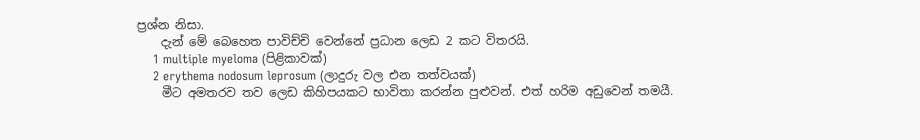ප්‍රශ්න නිසා.
    දැන් මේ බෙහෙත පාවිච්චි වෙන්නේ ප්‍රධාන ලෙඩ 2 කට විතරයි.
    1 multiple myeloma (පිළිකාවක්)
    2 erythema nodosum leprosum (ලාදුරු වල එන තත්වයක්)
    මීට අමතරව තව ලෙඩ කිහිපයකට භාවිතා කරන්න පුළුවන්. එත් හරිම අඩුවෙන් තමයී.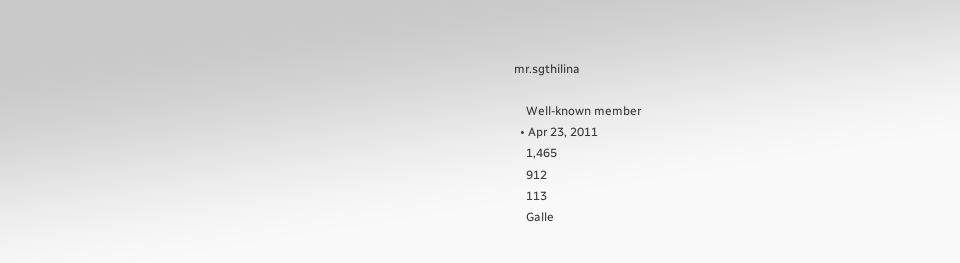mr.sgthilina

    Well-known member
  • Apr 23, 2011
    1,465
    912
    113
    Galle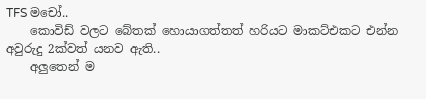TFS මචෝ..
    කොවිඩ් වලට බේතක් හොයාගත්තත් හරියට මාකට්එකට එන්න අවුරුදු 2ක්වත් යනව ඇති..
    අලුතෙන් ම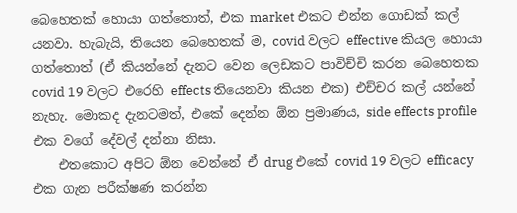බෙහෙතක් හොයා ගත්තොත්, එක market එකට එන්න ගොඩක් කල් යනවා. හැබැයි, තියෙන බෙහෙතක් ම, covid වලට effective කියල හොයා ගත්තොත් (ඒ කියන්නේ දැනට වෙන ලෙඩකට පාවිච්චි කරන බෙහෙතක covid 19 වලට එරෙහි effects තියෙනවා කියන එක) එච්චර කල් යන්නේ නැහැ. මොකද දැනටමත්, එකේ දෙන්න ඕන ප්‍රමාණය, side effects profile එක වගේ දේවල් දන්නා නිසා.
    එතකොට අපිට ඕන වෙන්නේ ඒ drug එකේ covid 19 වලට efficacy එක ගැන පරීක්ෂණ කරන්න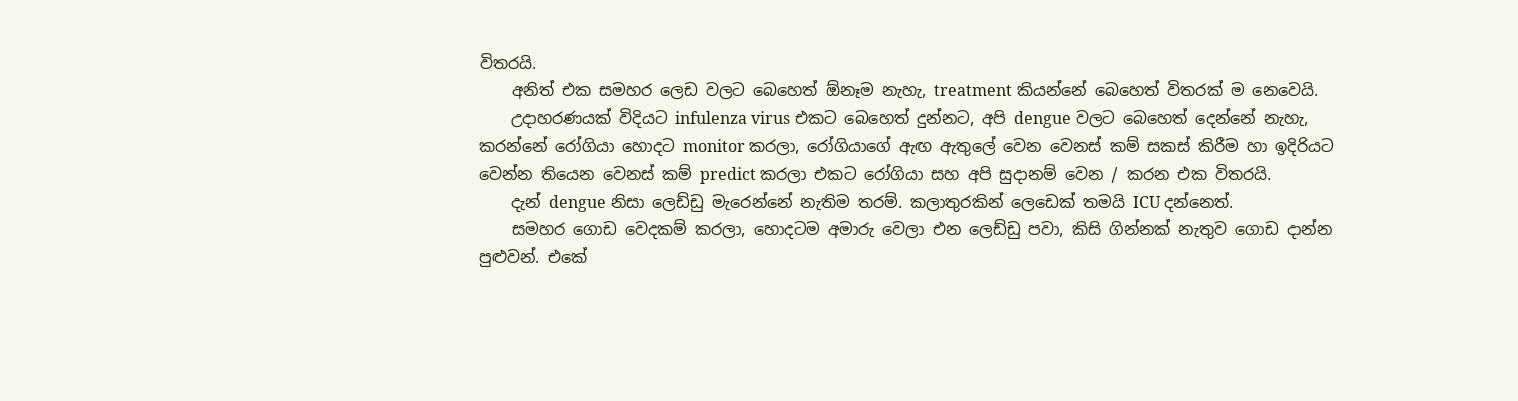විතරයි.
    අනිත් එක සමහර ලෙඩ වලට බෙහෙත් ඕනෑම නැහැ, treatment කියන්නේ බෙහෙත් විතරක් ම නෙවෙයි.
    උදාහරණයක් විදියට infulenza virus එකට බෙහෙත් දුන්නට, අපි dengue වලට බෙහෙත් දෙන්නේ නැහැ, කරන්නේ රෝගියා හොදට monitor කරලා, රෝගියාගේ ඇඟ ඇතුලේ වෙන වෙනස් කම් සකස් කිරීම හා ඉදිරියට වෙන්න තියෙන වෙනස් කම් predict කරලා එකට රෝගියා සහ අපි සුදානම් වෙන / කරන එක විතරයි.
    දැන් dengue නිසා ලෙඩ්ඩු මැරෙන්නේ නැතිම තරම්. කලාතුරකින් ලෙඩෙක් තමයි ICU දන්නෙත්.
    සමහර ගොඩ වෙදකම් කරලා, හොදටම අමාරු වෙලා එන ලෙඩ්ඩු පවා, කිසි ගින්නක් නැතුව ගොඩ දාන්න පුළුවන්. එකේ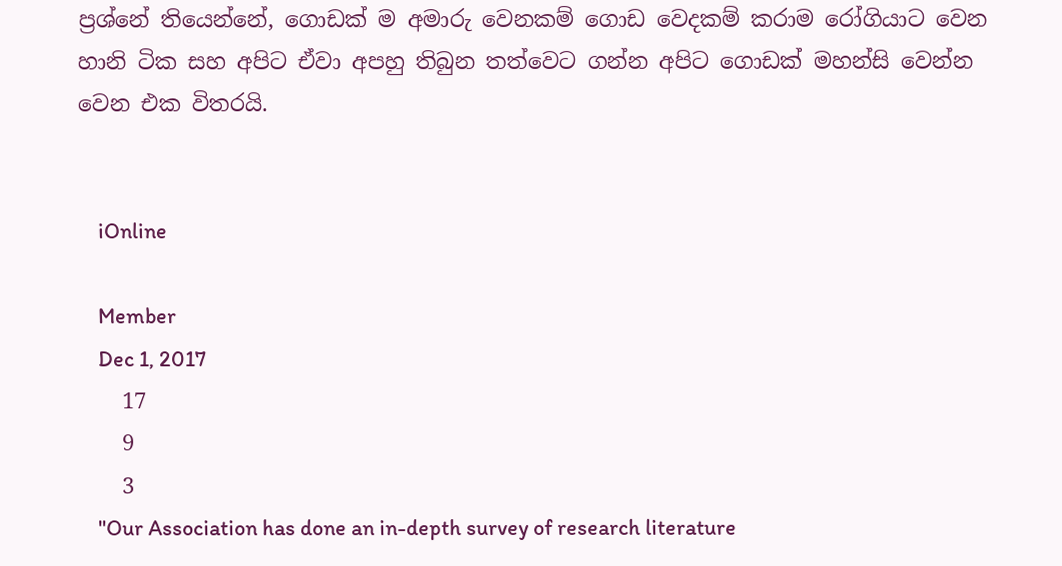ප්‍රශ්නේ තියෙන්නේ, ගොඩක් ම අමාරු වෙනකම් ගොඩ වෙදකම් කරාම රෝගියාට වෙන හානි ටික සහ අපිට ඒවා අපහු තිබුන තත්වෙට ගන්න අපිට ගොඩක් මහන්සි වෙන්න වෙන එක විතරයි.


    iOnline

    Member
    Dec 1, 2017
    17
    9
    3
    "Our Association has done an in-depth survey of research literature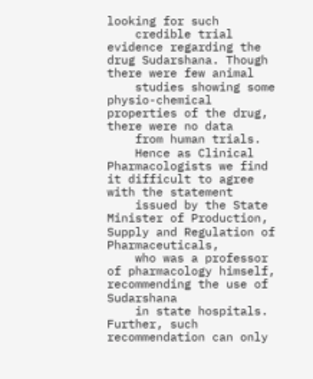looking for such
    credible trial evidence regarding the drug Sudarshana. Though there were few animal
    studies showing some physio-chemical properties of the drug, there were no data
    from human trials.
    Hence as Clinical Pharmacologists we find it difficult to agree with the statement
    issued by the State Minister of Production, Supply and Regulation of Pharmaceuticals,
    who was a professor of pharmacology himself, recommending the use of Sudarshana
    in state hospitals. Further, such recommendation can only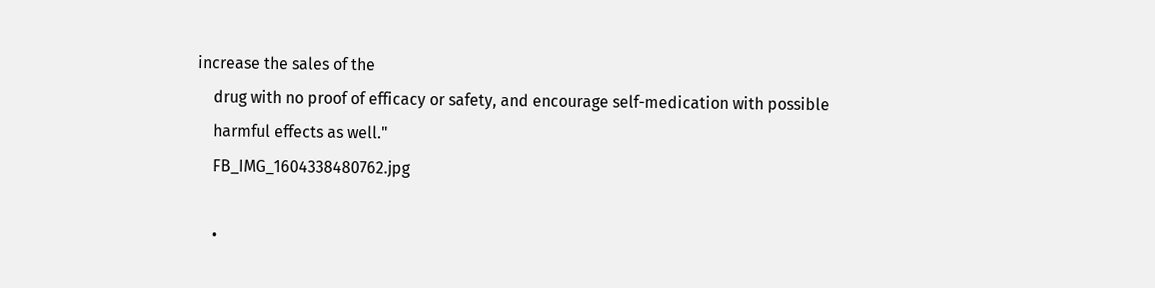increase the sales of the
    drug with no proof of efficacy or safety, and encourage self-medication with possible
    harmful effects as well."
    FB_IMG_1604338480762.jpg

    •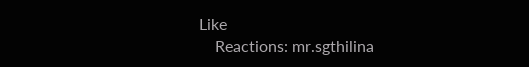Like
    Reactions: mr.sgthilina